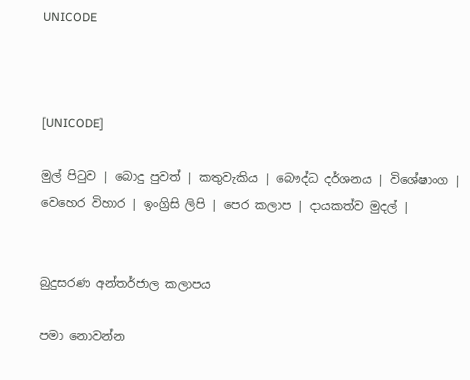UNICODE



[UNICODE]

මුල් පිටුව | බොදු පුවත් | කතුවැකිය | බෞද්ධ දර්ශනය | විශේෂාංග | වෙහෙර විහාර | ඉංග්‍රිසි ලිපි | පෙර කලාප | දායකත්ව මුදල් |


බුදුසරණ අන්තර්ජාල කලාපය

පමා නොවන්න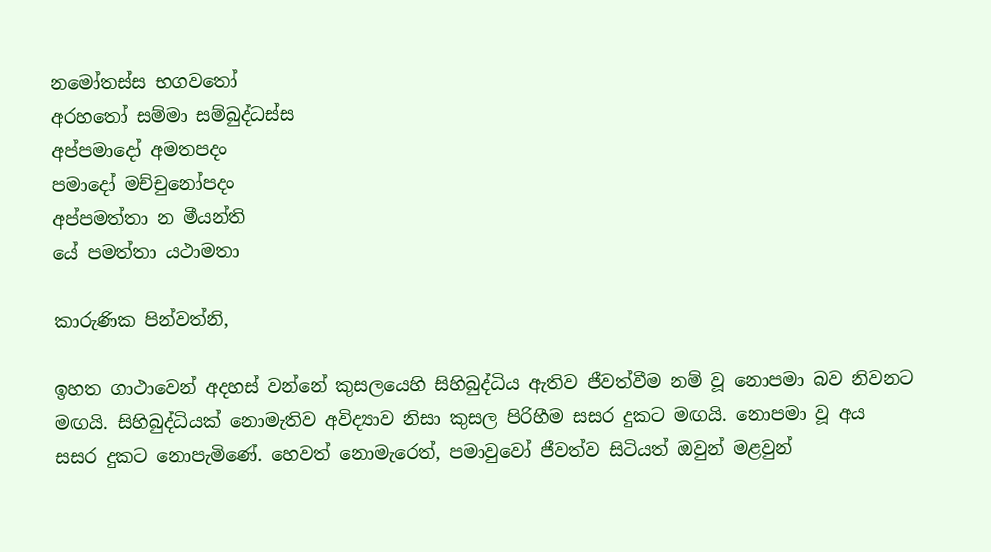නමෝතස්ස භගවතෝ
අරහතෝ සම්මා සම්බුද්ධස්ස
අප්පමාදෝ අමතපදං
පමාදෝ මච්චුනෝපදං
අප්පමත්තා න මීයන්ති
යේ පමත්තා යථාමතා

කාරුණික පින්වත්නි,

ඉහත ගාථාවෙන් අදහස් වන්නේ කුසලයෙහි සිහිබුද්ධිය ඇතිව ජීවත්වීම නම් වූ නොපමා බව නිවනට මඟයි. සිහිබුද්ධියක් නොමැතිව අවිද්‍යාව නිසා කුසල පිරිහීම සසර දුකට මඟයි. නොපමා වූ අය සසර දුකට නොපැමිණේ. හෙවත් නොමැරෙත්, පමාවුවෝ ජීවත්ව සිටියත් ඔවුන් මළවුන්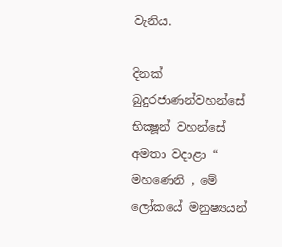වැනිය.

දිනක් බුදුරජාණන්වහන්සේ භික්‍ෂූන් වහන්සේ අමතා වදාළා “ මහණෙනි , මේ ලෝකයේ මනුෂ්‍යයන්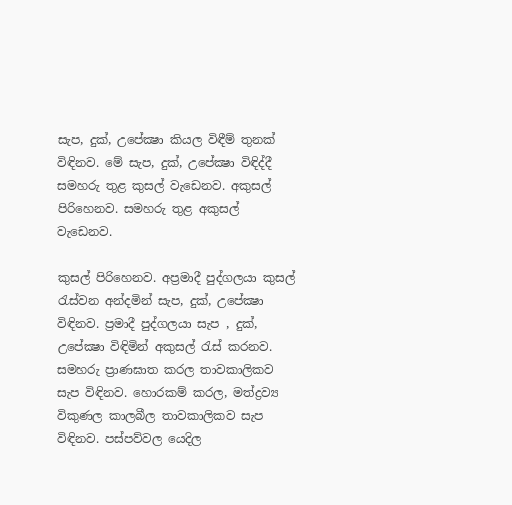සැප, දුක්, උපේක්‍ෂා කියල විඳීම් තුනක් විඳිනව. මේ සැප, දුක්, උපේක්‍ෂා විඳිද්දී සමහරු තුළ කුසල් වැඩෙනව. අකුසල් පිරිහෙනව. සමහරු තුළ අකුසල් වැඩෙනව.

කුසල් පිරිහෙනව. අප්‍රමාදී පුද්ගලයා කුසල් රැස්වන අන්දමින් සැප, දුක්, උපේක්‍ෂා විඳිනව. ප්‍රමාදී පුද්ගලයා සැප , දුක්, උපේක්‍ෂා විඳිමින් අකුසල් රැස් කරනව. සමහරු ප්‍රාණඝාත කරල තාවකාලිකව සැප විඳිනව. හොරකම් කරල, මත්ද්‍රව්‍ය විකුණල කාලබීල තාවකාලිකව සැප විඳිනව. පස්පව්වල යෙදිල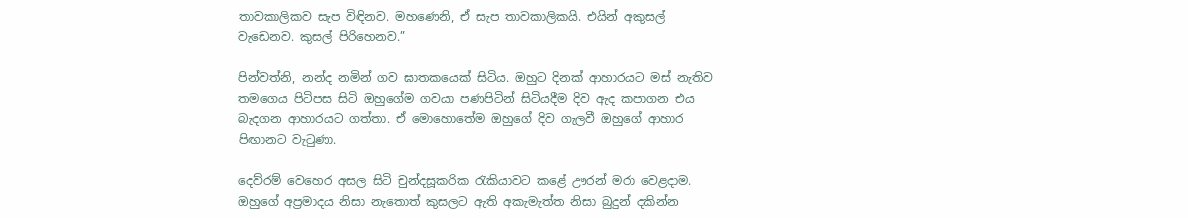තාවකාලිකව සැප විඳිනව. මහණෙනි, ඒ සැප තාවකාලිකයි. එයින් අකුසල් වැඩෙනව. කුසල් පිරිහෙනව.”

පින්වත්නි, නන්ද නමින් ගව ඝාතකයෙක් සිටිය. ඔහුට දිනක් ආහාරයට මස් නැතිව තමගෙය පිටිපස සිටි ඔහුගේම ගවයා පණපිටින් සිටියදීම දිව ඇද කපාගන එය බැදගන ආහාරයට ගත්තා. ඒ මොහොතේම ඔහුගේ දිව ගැලවී ඔහුගේ ආහාර පිඟානට වැටුණා.

දෙව්රම් වෙහෙර අසල සිටි චුන්දසූකරික රැකියාවට කළේ ඌරන් මරා වෙළදාම. ඔහුගේ අප්‍රමාදය නිසා නැතොත් කුසලට ඇති අකැමැත්ත නිසා බුදුන් දකින්න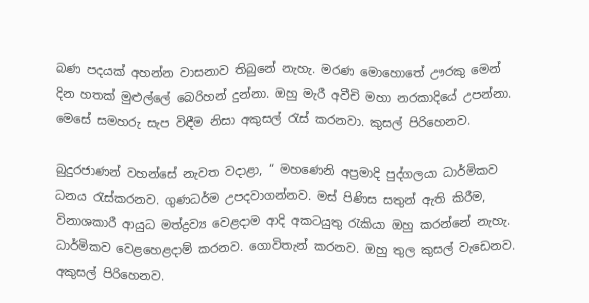බණ පදයක් අහන්න වාසනාව තිබුනේ නැහැ. මරණ මොහොතේ ඌරකු මෙන් දින හතක් මුළුල්ලේ බෙරිහන් දුන්නා. ඔහු මැරී අවීචි මහා නරකාදියේ උපන්නා. මෙසේ සමහරු සැප විඳීම නිසා අකුසල් රැස් කරනවා. කුසල් පිරිහෙනව.

බුදුරජාණන් වහන්සේ නැවත වදාළා, “ මහණෙනි අප්‍රමාදි පුද්ගලයා ධාර්මිකව ධනය රැස්කරනව. ගුණධර්ම උපදවාගන්නව. මස් පිණිස සතුන් ඇති කිරීම, විනාශකාරී ආයුධ මත්ද්‍රව්‍ය වෙළදාම ආදි අකටයුතු රැකියා ඔහු කරන්නේ නැහැ. ධාර්මිකව වෙළහෙළදාම් කරනව. ගොවිතැන් කරනව. ඔහු තුල කුසල් වැඩෙනව. අකුසල් පිරිහෙනව.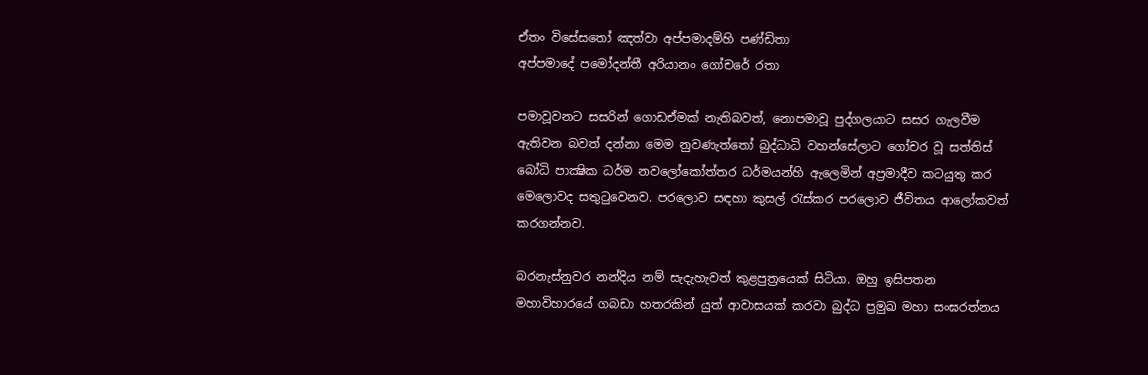ඒතං විසේසතෝ ඤත්වා අප්පමාදම්හි පණ්ඩිතා
අප්පමාදේ පමෝදන්තී අරියානං ගෝචරේ රතා

පමාවූවනට සසරින් ගොඩඒමක් නැතිබවත්, නොපමාවූ පුද්ගලයාට සසර ගැලවීම ඇතිවන බවත් දන්නා මෙම නුවණැත්තෝ බුද්ධාධි වහන්සේලාට ගෝචර වූ සත්තිස් බෝධි පාක්‍ෂික ධර්ම නවලෝකෝත්තර ධර්මයන්හි ඇලෙමින් අප්‍රමාදීව කටයුතු කර මෙලොවද සතුටුවෙනව. පරලොව සඳහා කුසල් රැස්කර පරලොව ජීවිතය ආලෝකවත් කරගන්නව.

බරනැස්නුවර නන්දිය නම් සැදැහැවත් කුළපුත්‍රයෙක් සිටියා. ඔහු ඉසිපතන මහාවිහාරයේ ගබඩා හතරකින් යුත් ආවාසයක් කරවා බුද්ධ ප්‍රමුඛ මහා සංඝරත්නය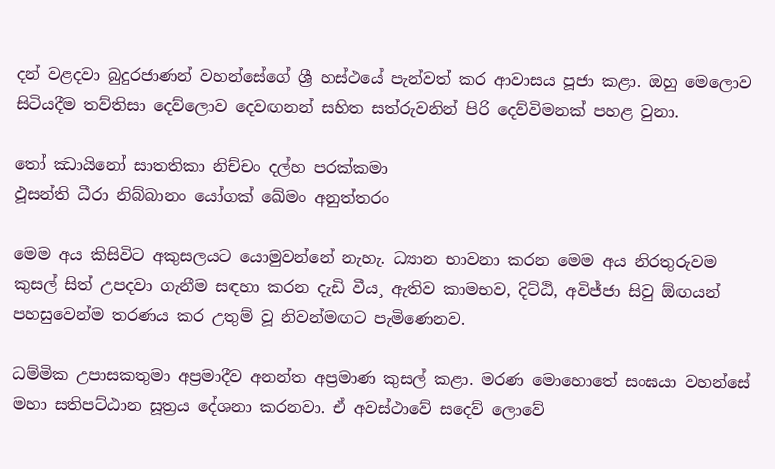දන් වළදවා බුදුරජාණන් වහන්සේගේ ශ්‍රී හස්ථයේ පැන්වත් කර ආවාසය පූජා කළා. ඔහු මෙලොව සිටියදීම තව්තිසා දෙව්ලොව දෙවඟනන් සහිත සත්රුවනින් පිරි දෙව්විමනක් පහළ වුනා.

තෝ ඣායිනෝ සාතතිකා නිච්චං දල්හ පරක්කමා
ඵූසන්ති ධීරා නිබ්බානං යෝගක් ඛේමං අනුත්තරං

මෙම අය කිසිවිට අකුසලයට යොමුවන්නේ නැහැ. ධ්‍යාන භාවනා කරන මෙම අය නිරතුරුවම කුසල් සිත් උපදවා ගැනීම සඳහා කරන දැඩි වීය¸ ඇතිව කාමභව, දිට්ඨි, අවිජ්ජා සිවු ඕඟයන් පහසුවෙන්ම තරණය කර උතුම් වූ නිවන්මඟට පැමිණෙනව.

ධම්මික උපාසකතුමා අප්‍රමාදීව අනන්ත අප්‍රමාණ කුසල් කළා. මරණ මොහොතේ සංඝයා වහන්සේ මහා සතිපට්ඨාන සූත්‍රය දේශනා කරනවා. ඒ අවස්ථාවේ සදෙව් ලොවේ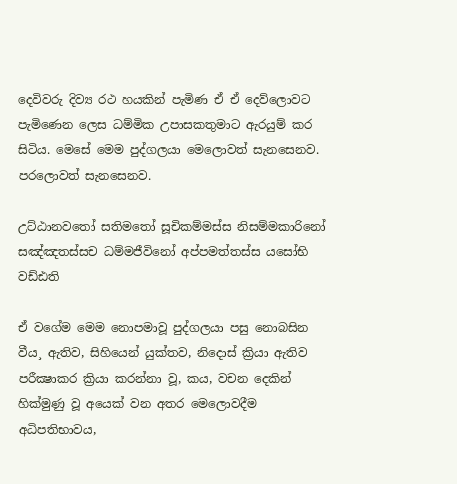දෙවිවරු දිව්‍ය රථ හයකින් පැමිණ ඒ ඒ දෙව්ලොවට පැමිණෙන ලෙස ධම්මික උපාසකතුමාට ඇරයුම් කර සිටිය. මෙසේ මෙම පුද්ගලයා මෙලොවත් සැනසෙනව. පරලොවත් සැනසෙනව.

උට්ඨානවතෝ සතිමතෝ සූචිකම්මස්ස නිසම්මකාරිනෝ
සඤ්ඤතස්සච ධම්මජීවිනෝ අප්පමත්තස්ස යසෝභි වඩ්ඪති

ඒ වගේම මෙම නොපමාවූ පුද්ගලයා පසු නොබසින වීය¸ ඇතිව, සිහියෙන් යුක්තව, නිදොස් ක්‍රියා ඇතිව පරීක්‍ෂාකර ක්‍රියා කරන්නා වූ, කය, වචන දෙකින් හික්මුණු වූ අයෙක් වන අතර මෙලොවදීම අධිපතිභාවය,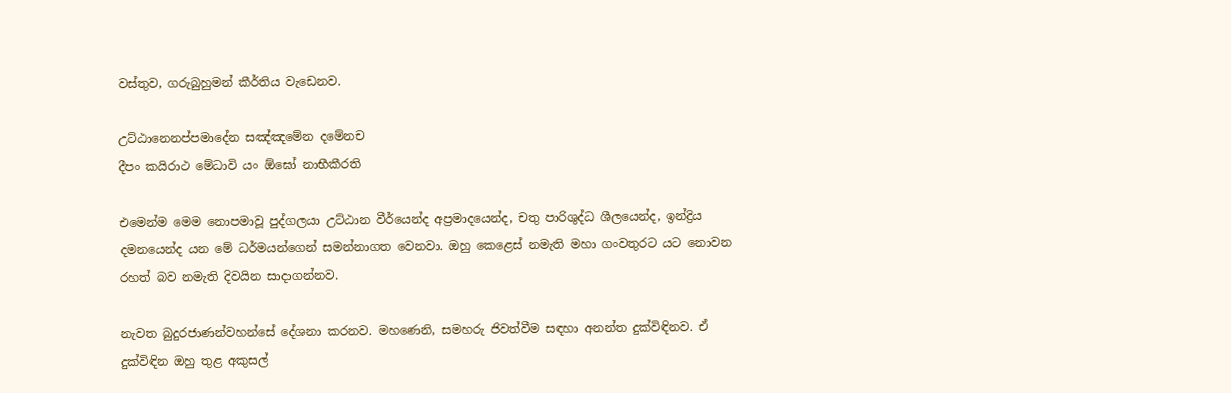වස්තුව, ගරුබුහුමන් කීර්තිය වැඩෙනව.

උට්ඨානෙනප්පමාදේන සඤ්ඤමේන දමේනච
දීපං කයිරාථ මේධාවි යං ඕඝෝ නාභීකීරති

එමෙන්ම මෙම නොපමාවූ පුද්ගලයා උට්ඨාන වීර්යෙන්ද අප්‍රමාදයෙන්ද, චතු පාරිශුද්ධ ශීලයෙන්ද, ඉන්ද්‍රිය දමනයෙන්ද යන මේ ධර්මයන්ගෙන් සමන්නාගත වෙනවා. ඔහු කෙළෙස් නමැති මහා ගංවතුරට යට නොවන රහත් බව නමැති දිවයින සාදාගන්නව.

නැවත බුදුරජාණන්වහන්සේ දේශනා කරනව. මහණෙනි, සමහරු ජිවත්වීම සඳහා අනන්ත දුක්විඳිනව. ඒ දුක්විඳින ඔහු තුළ අකුසල්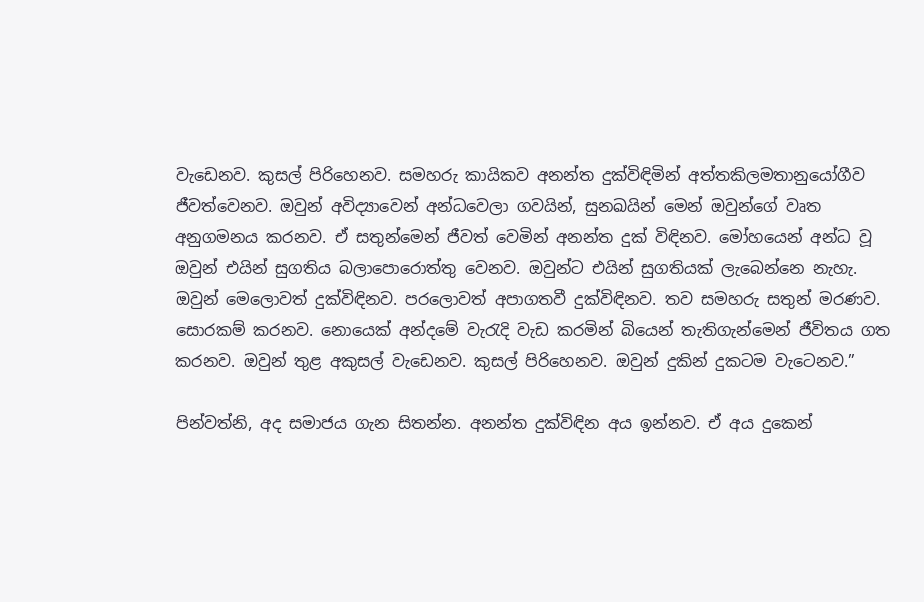වැඩෙනව. කුසල් පිරිහෙනව. සමහරු කායිකව අනන්ත දුක්විඳිමින් අත්තකිලමතානුයෝගීව ජීවත්වෙනව. ඔවුන් අවිද්‍යාවෙන් අන්ධවෙලා ගවයින්, සුනඛයින් මෙන් ඔවුන්ගේ වෘත අනුගමනය කරනව. ඒ සතුන්මෙන් ජීවත් වෙමින් අනන්ත දුක් විඳිනව. මෝහයෙන් අන්ධ වූ ඔවුන් එයින් සුගතිය බලාපොරොත්තු වෙනව. ඔවුන්ට එයින් සුගතියක් ලැබෙන්නෙ නැහැ. ඔවුන් මෙලොවත් දුක්විඳිනව. පරලොවත් අපාගතවී දුක්විඳිනව. තව සමහරු සතුන් මරණව. සොරකම් කරනව. නොයෙක් අන්දමේ වැරැදි වැඩ කරමින් බියෙන් තැතිගැන්මෙන් ජීවිතය ගත කරනව. ඔවුන් තුළ අකුසල් වැඩෙනව. කුසල් පිරිහෙනව. ඔවුන් දුකින් දුකටම වැටෙනව.”

පින්වත්නි, අද සමාජය ගැන සිතන්න. අනන්ත දුක්විඳින අය ඉන්නව. ඒ අය දුකෙන්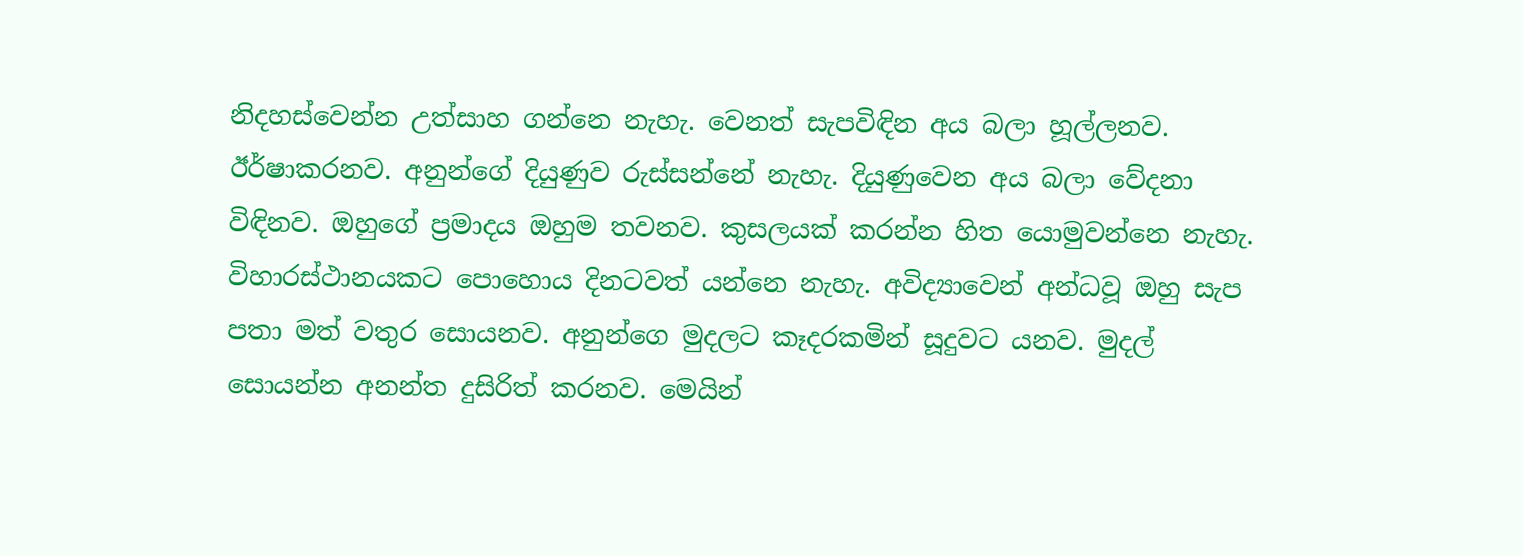නිදහස්වෙන්න උත්සාහ ගන්නෙ නැහැ. වෙනත් සැපවිඳින අය බලා හූල්ලනව. ඊර්ෂාකරනව. අනුන්ගේ දියුණුව රුස්සන්නේ නැහැ. දියුණුවෙන අය බලා වේදනා විඳිනව. ඔහුගේ ප්‍රමාදය ඔහුම තවනව. කුසලයක් කරන්න හිත යොමුවන්නෙ නැහැ. විහාරස්ථානයකට පොහොය දිනටවත් යන්නෙ නැහැ. අවිද්‍යාවෙන් අන්ධවූ ඔහු සැප පතා මත් වතුර සොයනව. අනුන්ගෙ මුදලට කෑදරකමින් සූදුවට යනව. මුදල් සොයන්න අනන්ත දුසිරිත් කරනව. මෙයින්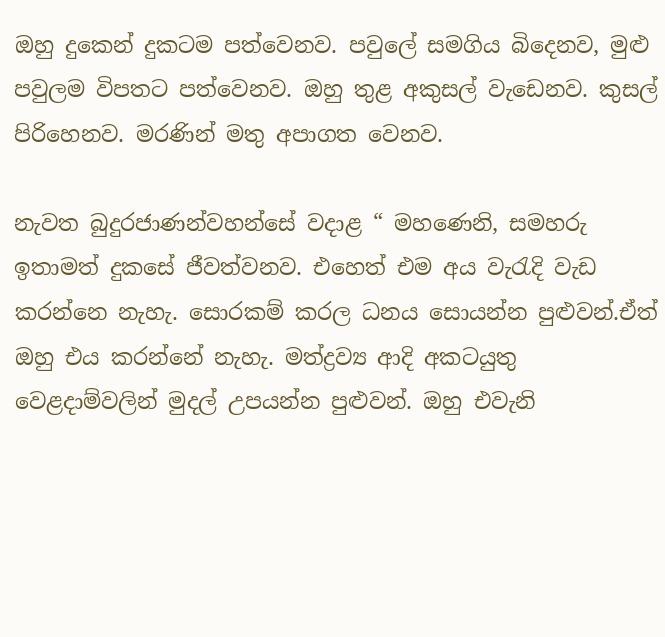ඔහු දුකෙන් දුකටම පත්වෙනව. පවුලේ සමගිය බිදෙනව, මුළු පවුලම විපතට පත්වෙනව. ඔහු තුළ අකුසල් වැඩෙනව. කුසල් පිරිහෙනව. මරණින් මතු අපාගත වෙනව.

නැවත බුදුරජාණන්වහන්සේ වදාළ “ මහණෙනි, සමහරු ඉතාමත් දුකසේ ජීවත්වනව. එහෙත් එම අය වැරැදි වැඩ කරන්නෙ නැහැ. සොරකම් කරල ධනය සොයන්න පුළුවන්.ඒත් ඔහු එය කරන්නේ නැහැ. මත්ද්‍රව්‍ය ආදි අකටයුතු වෙළදාම්වලින් මුදල් උපයන්න පුළුවන්. ඔහු එවැනි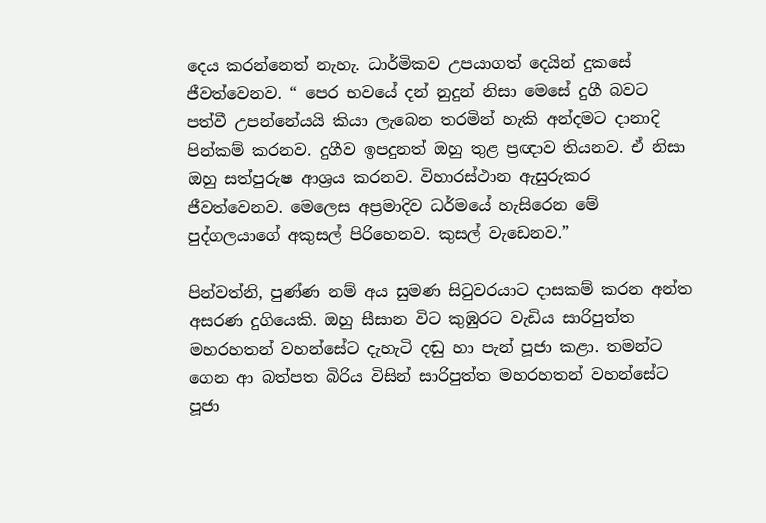දෙය කරන්නෙත් නැහැ. ධාර්මිකව උපයාගත් දෙයින් දුකසේ ජීවත්වෙනව. “ පෙර භවයේ දන් නුදුන් නිසා මෙසේ දුගී බවට පත්වී උපන්නේයයි කියා ලැබෙන තරමින් හැකි අන්දමට දානාදි පින්කම් කරනව. දුගීව ඉපදුනත් ඔහු තුළ ප්‍රඥාව තියනව. ඒ නිසා ඔහු සත්පුරුෂ ආශ්‍රය කරනව. විහාරස්ථාන ඇසුරුකර ජීවත්වෙනව. මෙලෙස අප්‍රමාදිව ධර්මයේ හැසිරෙන මේ පුද්ගලයාගේ අකුසල් පිරිහෙනව. කුසල් වැඩෙනව.”

පින්වත්නි, පුණ්ණ නම් අය සුමණ සිටුවරයාට දාසකම් කරන අන්ත අසරණ දුගියෙකි. ඔහු සීසාන විට කුඹුරට වැඩිය සාරිපුත්ත මහරහතන් වහන්සේට දැහැටි දඬු හා පැන් පූජා කළා. තමන්ට ගෙන ආ බත්පත බිරිය විසින් සාරිපුත්ත මහරහතන් වහන්සේට පූජා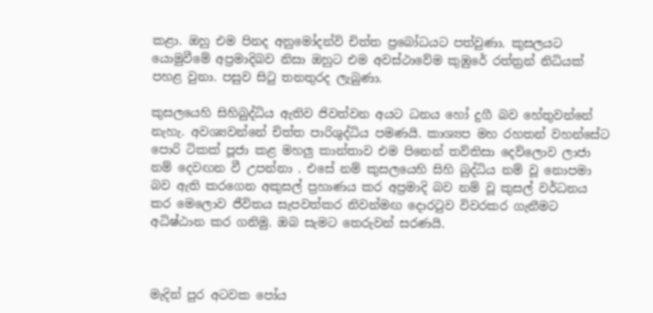කළා. ඔහු එම පිනද අනුමෝදන්වි චිත්ත ප්‍රබෝධයට පත්වුණා. කුසලයට යොමුවීමේ අප්‍රමාදිබව නිසා ඔහුට එම අවස්ථාවේම කුඹුරේ රත්ත්‍රන් නිධියක් පහළ වුනා. පසුව සිටු තනතුරද ලැබුණා.

කුසලයෙහි සිහිබුද්ධිය ඇතිව ජිවත්වන අයට ධනය හෝ දුගී බව හේතුවන්නේ නැහැ. අවශ්‍යවන්නේ චිත්ත පාරිශුද්ධිය පමණයි. කාශ්‍යප මහ රහතන් වහන්සේට පොරි ටිකක් පූජා කළ මහලු කාන්තාව එම පිනෙන් තව්තිසා දෙව්ලොව ලාජා නම් දෙවඟන වී උපන්නා . එසේ නම් කුසලයෙහි සිහි බුද්ධිය නම් වූ නොපමා බව ඇති කරගෙන අකුසල් ප්‍රහාණය කර අප්‍රමාදි බව නම් වූ කුසල් වර්ධනය කර මෙලොව ජීවිතය සැපවත්කර නිවන්මඟ දොරටුව විවරකර ගැනීමට අධිෂ්ඨාන කර ගනිමු. ඔබ සැමට තෙරුවන් සරණයි.



මැදින් පුර අටවක පෝය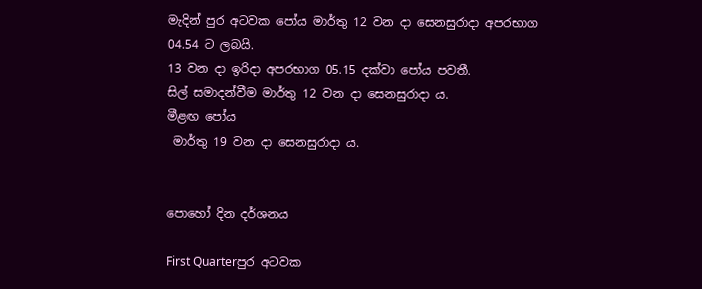මැදින් පුර අටවක පෝය මාර්තු 12 වන දා සෙනසුරාදා අපරභාග 04.54 ට ලබයි.
13 වන දා ඉරිදා අපරභාග 05.15 දක්වා පෝය පවතී.
සිල් සමාදන්වීම මාර්තු 12 වන දා සෙනසුරාදා ය.
මීළඟ පෝය
 මාර්තු 19 වන දා සෙනසුරාදා ය.


පොහෝ දින දර්ශනය

First Quarterපුර අටවක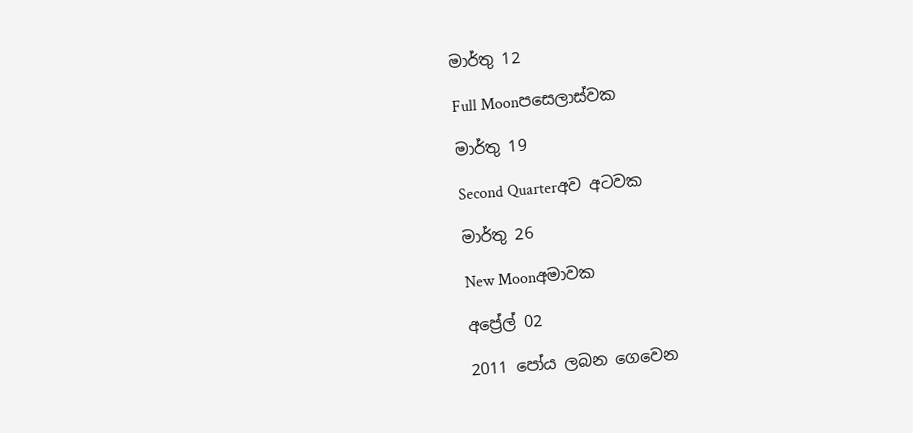මාර්තු 12

Full Moonපසෙලාස්වක

මාර්තු 19

Second Quarterඅව අටවක

මාර්තු 26

New Moonඅමාවක

අප්‍රේල් 02

2011 පෝය ලබන ගෙවෙන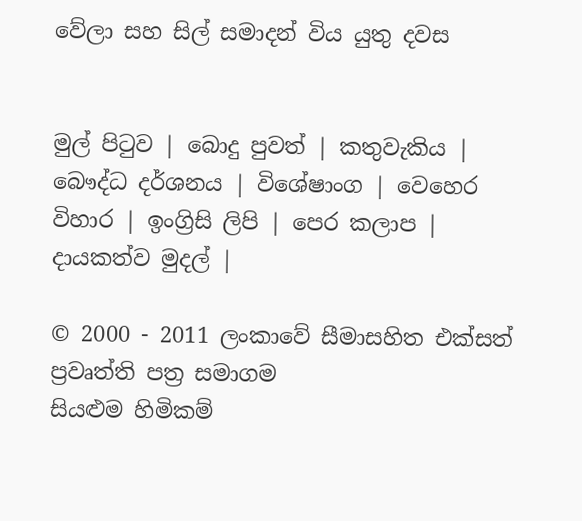වේලා සහ සිල් සමාදන් විය යුතු දවස


මුල් පිටුව | බොදු පුවත් | කතුවැකිය | බෞද්ධ දර්ශනය | විශේෂාංග | වෙහෙර විහාර | ඉංග්‍රිසි ලිපි | පෙර කලාප | දායකත්ව මුදල් |

© 2000 - 2011 ලංකාවේ සීමාසහිත එක්සත් ප්‍රවෘත්ති පත්‍ර සමාගම
සියළුම හිමිකම්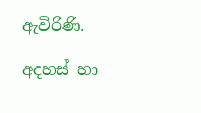ඇවිරිණි.

අදහස් හා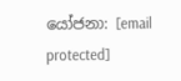යෝජනා: [email protected]